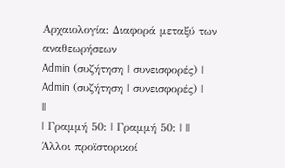Αρχαιολογία: Διαφορά μεταξύ των αναθεωρήσεων
Admin (συζήτηση | συνεισφορές) |
Admin (συζήτηση | συνεισφορές) |
||
| Γραμμή 50: | Γραμμή 50: | ||
Άλλοι προϊστορικοί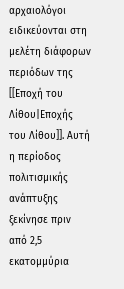αρχαιολόγοι ειδικεύονται στη μελέτη διάφορων περιόδων της [[Εποχή του Λίθου|Εποχής του Λίθου]]. Αυτή η περίοδος πολιτισμικής ανάπτυξης ξεκίνησε πριν από 2,5 εκατομμύρια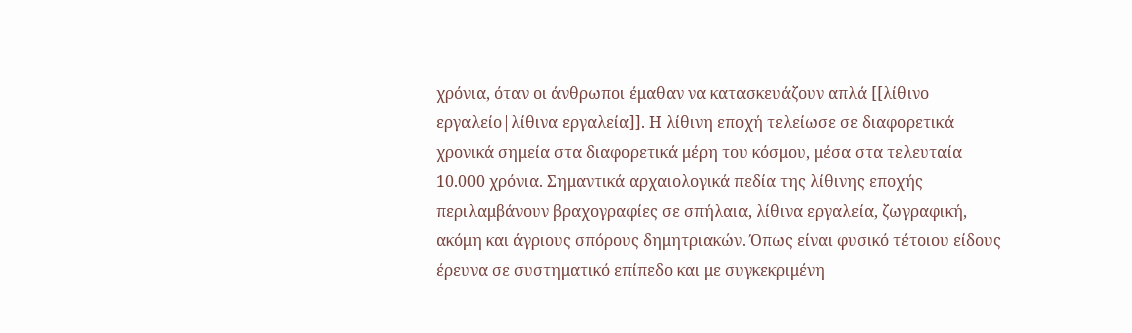χρόνια, όταν οι άνθρωποι έμαθαν να κατασκευάζουν απλά [[λίθινο εργαλείο|λίθινα εργαλεία]]. Η λίθινη εποχή τελείωσε σε διαφορετικά χρονικά σημεία στα διαφορετικά μέρη του κόσμου, μέσα στα τελευταία 10.000 χρόνια. Σημαντικά αρχαιολογικά πεδία της λίθινης εποχής περιλαμβάνουν βραχογραφίες σε σπήλαια, λίθινα εργαλεία, ζωγραφική, ακόμη και άγριους σπόρους δημητριακών. Όπως είναι φυσικό τέτοιου είδους έρευνα σε συστηματικό επίπεδο και με συγκεκριμένη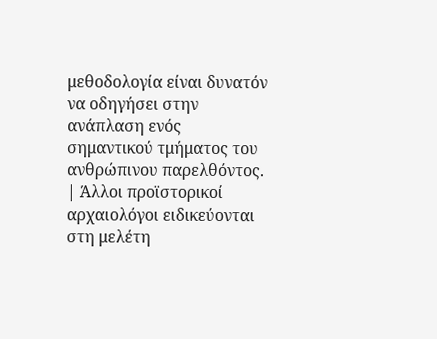μεθοδολογία είναι δυνατόν να οδηγήσει στην ανάπλαση ενός σημαντικού τμήματος του ανθρώπινου παρελθόντος. | Άλλοι προϊστορικοί αρχαιολόγοι ειδικεύονται στη μελέτη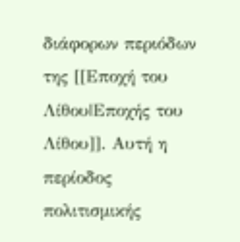διάφορων περιόδων της [[Εποχή του Λίθου|Εποχής του Λίθου]]. Αυτή η περίοδος πολιτισμικής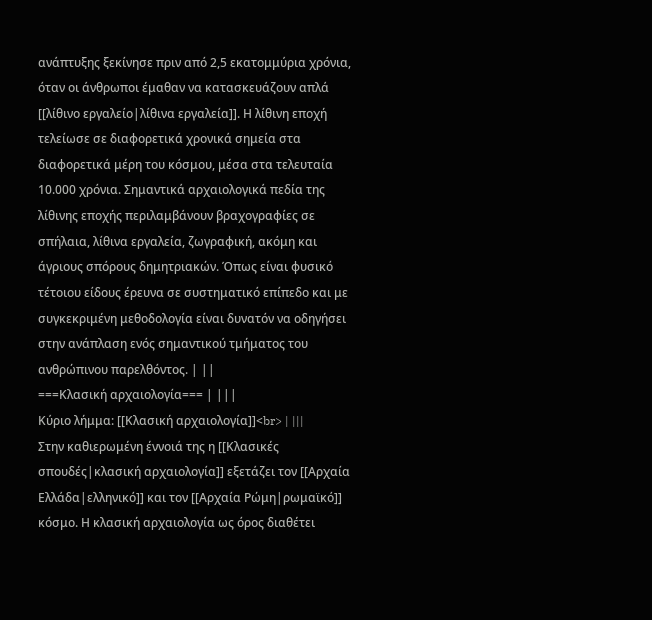ανάπτυξης ξεκίνησε πριν από 2,5 εκατομμύρια χρόνια, όταν οι άνθρωποι έμαθαν να κατασκευάζουν απλά [[λίθινο εργαλείο|λίθινα εργαλεία]]. Η λίθινη εποχή τελείωσε σε διαφορετικά χρονικά σημεία στα διαφορετικά μέρη του κόσμου, μέσα στα τελευταία 10.000 χρόνια. Σημαντικά αρχαιολογικά πεδία της λίθινης εποχής περιλαμβάνουν βραχογραφίες σε σπήλαια, λίθινα εργαλεία, ζωγραφική, ακόμη και άγριους σπόρους δημητριακών. Όπως είναι φυσικό τέτοιου είδους έρευνα σε συστηματικό επίπεδο και με συγκεκριμένη μεθοδολογία είναι δυνατόν να οδηγήσει στην ανάπλαση ενός σημαντικού τμήματος του ανθρώπινου παρελθόντος. | ||
===Κλασική αρχαιολογία=== | |||
Κύριο λήμμα: [[Κλασική αρχαιολογία]]<br> | |||
Στην καθιερωμένη έννοιά της η [[Κλασικές σπουδές|κλασική αρχαιολογία]] εξετάζει τον [[Αρχαία Ελλάδα|ελληνικό]] και τον [[Αρχαία Ρώμη|ρωμαϊκό]] κόσμο. Η κλασική αρχαιολογία ως όρος διαθέτει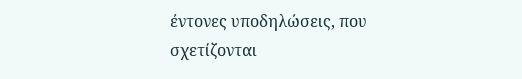έντονες υποδηλώσεις, που σχετίζονται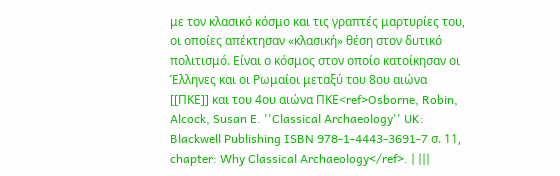με τον κλασικό κόσμο και τις γραπτές μαρτυρίες του, οι οποίες απέκτησαν «κλασική» θέση στον δυτικό πολιτισμό. Είναι ο κόσμος στον οποίο κατοίκησαν οι Έλληνες και οι Ρωμαίοι μεταξύ του 8ου αιώνα [[ΠΚΕ]] και του 4ου αιώνα ΠΚΕ<ref>Osborne, Robin, Alcock, Susan E. ''Classical Archaeology'' UK: Blackwell Publishing ISBN 978-1-4443-3691-7 σ. 11, chapter: Why Classical Archaeology</ref>. | |||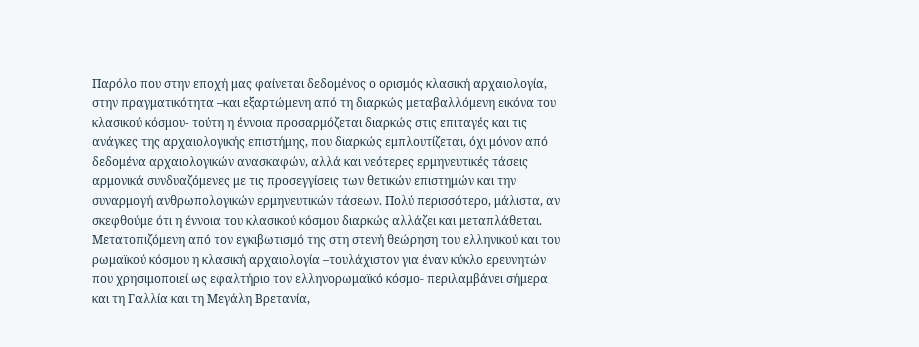Παρόλο που στην εποχή μας φαίνεται δεδομένος ο ορισμός κλασική αρχαιολογία, στην πραγματικότητα –και εξαρτώμενη από τη διαρκώς μεταβαλλόμενη εικόνα του κλασικού κόσμου- τούτη η έννοια προσαρμόζεται διαρκώς στις επιταγές και τις ανάγκες της αρχαιολογικής επιστήμης, που διαρκώς εμπλουτίζεται, όχι μόνον από δεδομένα αρχαιολογικών ανασκαφών, αλλά και νεότερες ερμηνευτικές τάσεις αρμονικά συνδυαζόμενες με τις προσεγγίσεις των θετικών επιστημών και την συναρμογή ανθρωπολογικών ερμηνευτικών τάσεων. Πολύ περισσότερο, μάλιστα, αν σκεφθούμε ότι η έννοια του κλασικού κόσμου διαρκώς αλλάζει και μεταπλάθεται. Μετατοπιζόμενη από τον εγκιβωτισμό της στη στενή θεώρηση του ελληνικού και του ρωμαϊκού κόσμου η κλασική αρχαιολογία –τουλάχιστον για έναν κύκλο ερευνητών που χρησιμοποιεί ως εφαλτήριο τον ελληνορωμαϊκό κόσμο- περιλαμβάνει σήμερα και τη Γαλλία και τη Μεγάλη Βρετανία,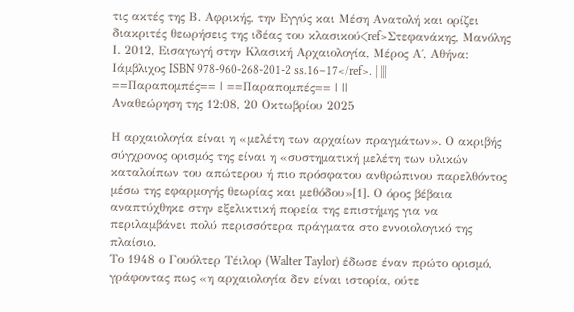τις ακτές της Β. Αφρικής, την Εγγύς και Μέση Ανατολή και ορίζει διακριτές θεωρήσεις της ιδέας του κλασικού<ref>Στεφανάκης, Μανόλης Ι. 2012, Εισαγωγή στην Κλασική Αρχαιολογία, Μέρος Α΄, Αθήνα: Ιάμβλιχος ISBN 978-960-268-201-2 ss.16–17</ref>. | |||
==Παραπομπές== | ==Παραπομπές== | ||
Αναθεώρηση της 12:08, 20 Οκτωβρίου 2025

Η αρχαιολογία είναι η «μελέτη των αρχαίων πραγμάτων». Ο ακριβής σύγχρονος ορισμός της είναι η «συστηματική μελέτη των υλικών καταλοίπων του απώτερου ή πιο πρόσφατου ανθρώπινου παρελθόντος μέσω της εφαρμογής θεωρίας και μεθόδου»[1]. Ο όρος βέβαια αναπτύχθηκε στην εξελικτική πορεία της επιστήμης για να περιλαμβάνει πολύ περισσότερα πράγματα στο εννοιολογικό της πλαίσιο.
Το 1948 ο Γουόλτερ Τέιλορ (Walter Taylor) έδωσε έναν πρώτο ορισμό, γράφοντας πως «η αρχαιολογία δεν είναι ιστορία, ούτε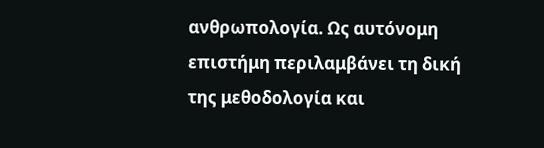ανθρωπολογία. Ως αυτόνομη επιστήμη περιλαμβάνει τη δική της μεθοδολογία και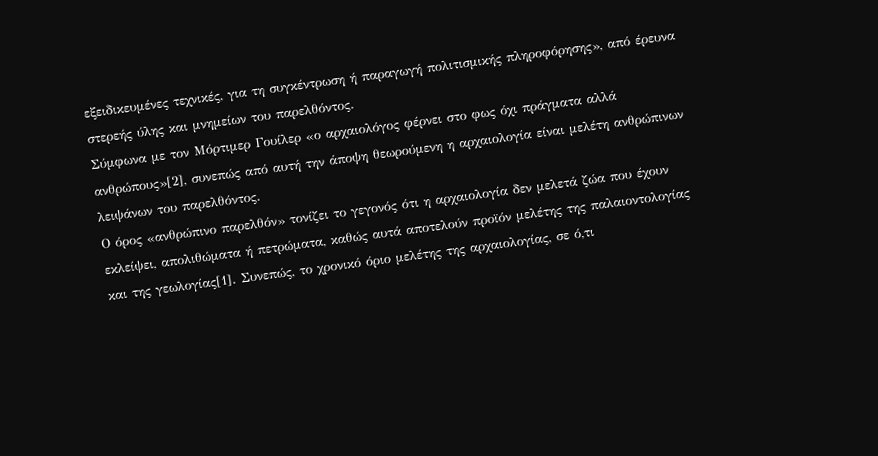εξειδικευμένες τεχνικές, για τη συγκέντρωση ή παραγωγή πολιτισμικής πληροφόρησης», από έρευνα στερεής ύλης και μνημείων του παρελθόντος.
Σύμφωνα με τον Μόρτιμερ Γουίλερ «ο αρχαιολόγος φέρνει στο φως όχι πράγματα αλλά ανθρώπους»[2], συνεπώς από αυτή την άποψη θεωρούμενη η αρχαιολογία είναι μελέτη ανθρώπινων λειψάνων του παρελθόντος.
Ο όρος «ανθρώπινο παρελθόν» τονίζει το γεγονός ότι η αρχαιολογία δεν μελετά ζώα που έχουν εκλείψει, απολιθώματα ή πετρώματα, καθώς αυτά αποτελούν προϊόν μελέτης της παλαιοντολογίας και της γεωλογίας[1]. Συνεπώς, το χρονικό όριο μελέτης της αρχαιολογίας, σε ό,τι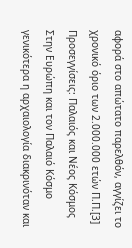αφορά στο απώτατο παρελθόν, αγγίζει το χρονικό όριο των 2.000.000 ετών Π.Π.[3]
Προσεγγίσεις: Παλαιός και Νέος Κόσμος
Στην Ευρώπη και τον Παλαιό Κόσμο γενικότερα η αρχαιολογία διακρινόταν και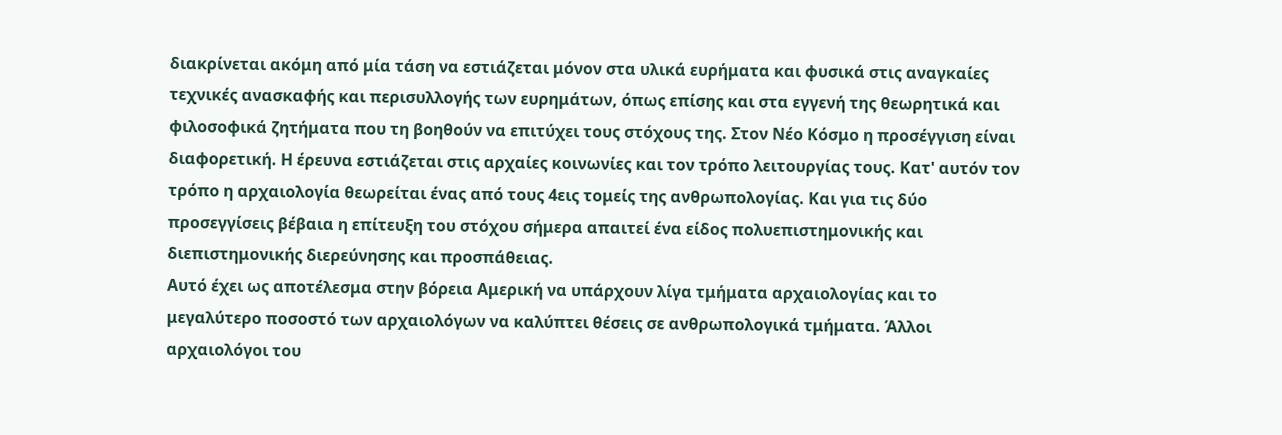διακρίνεται ακόμη από μία τάση να εστιάζεται μόνον στα υλικά ευρήματα και φυσικά στις αναγκαίες τεχνικές ανασκαφής και περισυλλογής των ευρημάτων, όπως επίσης και στα εγγενή της θεωρητικά και φιλοσοφικά ζητήματα που τη βοηθούν να επιτύχει τους στόχους της. Στον Νέο Κόσμο η προσέγγιση είναι διαφορετική. Η έρευνα εστιάζεται στις αρχαίες κοινωνίες και τον τρόπο λειτουργίας τους. Κατ' αυτόν τον τρόπο η αρχαιολογία θεωρείται ένας από τους 4εις τομείς της ανθρωπολογίας. Και για τις δύο προσεγγίσεις βέβαια η επίτευξη του στόχου σήμερα απαιτεί ένα είδος πολυεπιστημονικής και διεπιστημονικής διερεύνησης και προσπάθειας.
Αυτό έχει ως αποτέλεσμα στην βόρεια Αμερική να υπάρχουν λίγα τμήματα αρχαιολογίας και το μεγαλύτερο ποσοστό των αρχαιολόγων να καλύπτει θέσεις σε ανθρωπολογικά τμήματα. Άλλοι αρχαιολόγοι του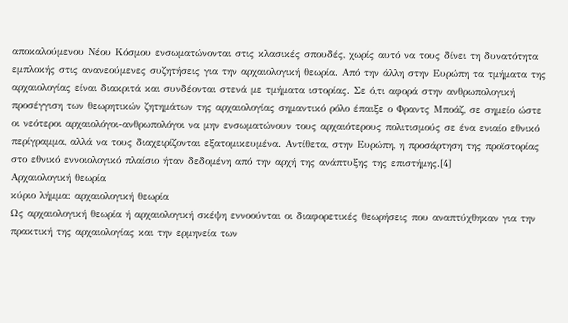αποκαλούμενου Νέου Κόσμου ενσωματώνονται στις κλασικές σπουδές, χωρίς αυτό να τους δίνει τη δυνατότητα εμπλοκής στις ανανεούμενες συζητήσεις για την αρχαιολογική θεωρία. Από την άλλη στην Ευρώπη τα τμήματα της αρχαιολογίας είναι διακριτά και συνδέονται στενά με τμήματα ιστορίας. Σε ό,τι αφορά στην ανθρωπολογική προσέγγιση των θεωρητικών ζητημάτων της αρχαιολογίας σημαντικό ρόλο έπαιξε ο Φραντς Μποάζ, σε σημείο ώστε οι νεότεροι αρχαιολόγοι-ανθρωπολόγοι να μην ενσωματώνουν τους αρχαιότερους πολιτισμούς σε ένα ενιαίο εθνικό περίγραμμα, αλλά να τους διαχειρίζονται εξατομικευμένα. Αντίθετα, στην Ευρώπη, η προσάρτηση της προϊστορίας στο εθνικό εννοιολογικό πλαίσιο ήταν δεδομένη από την αρχή της ανάπτυξης της επιστήμης.[4]
Αρχαιολογική θεωρία
κύριο λήμμα: αρχαιολογική θεωρία
Ως αρχαιολογική θεωρία ή αρχαιολογική σκέψη εννοούνται οι διαφορετικές θεωρήσεις που αναπτύχθηκαν για την πρακτική της αρχαιολογίας και την ερμηνεία των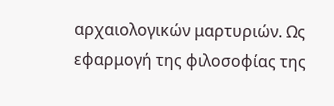αρχαιολογικών μαρτυριών. Ως εφαρμογή της φιλοσοφίας της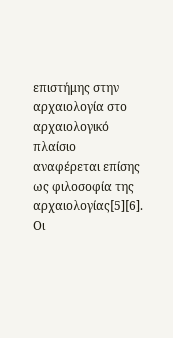επιστήμης στην αρχαιολογία στο αρχαιολογικό πλαίσιο αναφέρεται επίσης ως φιλοσοφία της αρχαιολογίας[5][6]. Οι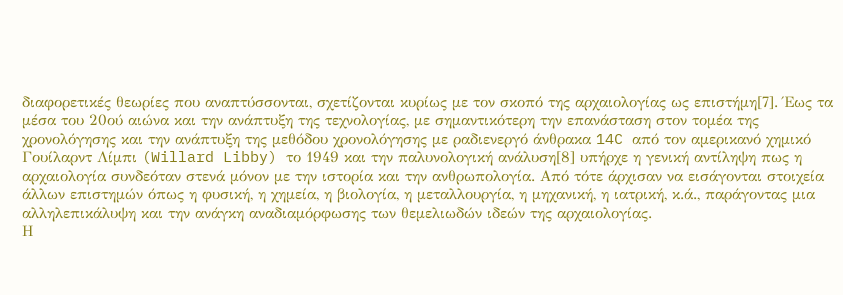διαφορετικές θεωρίες που αναπτύσσονται, σχετίζονται κυρίως με τον σκοπό της αρχαιολογίας ως επιστήμη[7]. Έως τα μέσα του 20ού αιώνα και την ανάπτυξη της τεχνολογίας, με σημαντικότερη την επανάσταση στον τομέα της χρονολόγησης και την ανάπτυξη της μεθόδου χρονολόγησης με ραδιενεργό άνθρακα 14C από τον αμερικανό χημικό Γουίλαρντ Λίμπι (Willard Libby) το 1949 και την παλυνολογική ανάλυση[8] υπήρχε η γενική αντίληψη πως η αρχαιολογία συνδεόταν στενά μόνον με την ιστορία και την ανθρωπολογία. Από τότε άρχισαν να εισάγονται στοιχεία άλλων επιστημών όπως η φυσική, η χημεία, η βιολογία, η μεταλλουργία, η μηχανική, η ιατρική, κ.ά., παράγοντας μια αλληλεπικάλυψη και την ανάγκη αναδιαμόρφωσης των θεμελιωδών ιδεών της αρχαιολογίας.
Η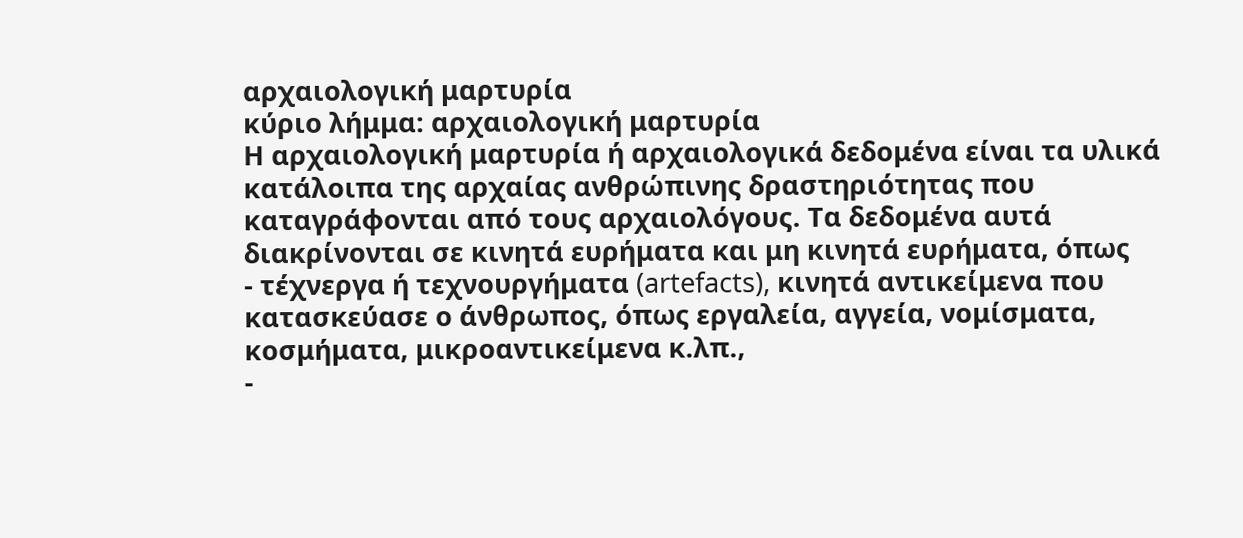αρχαιολογική μαρτυρία
κύριο λήμμα: αρχαιολογική μαρτυρία
Η αρχαιολογική μαρτυρία ή αρχαιολογικά δεδομένα είναι τα υλικά κατάλοιπα της αρχαίας ανθρώπινης δραστηριότητας που καταγράφονται από τους αρχαιολόγους. Τα δεδομένα αυτά διακρίνονται σε κινητά ευρήματα και μη κινητά ευρήματα, όπως
- τέχνεργα ή τεχνουργήματα (artefacts), κινητά αντικείμενα που κατασκεύασε ο άνθρωπος, όπως εργαλεία, αγγεία, νομίσματα, κοσμήματα, μικροαντικείμενα κ.λπ.,
-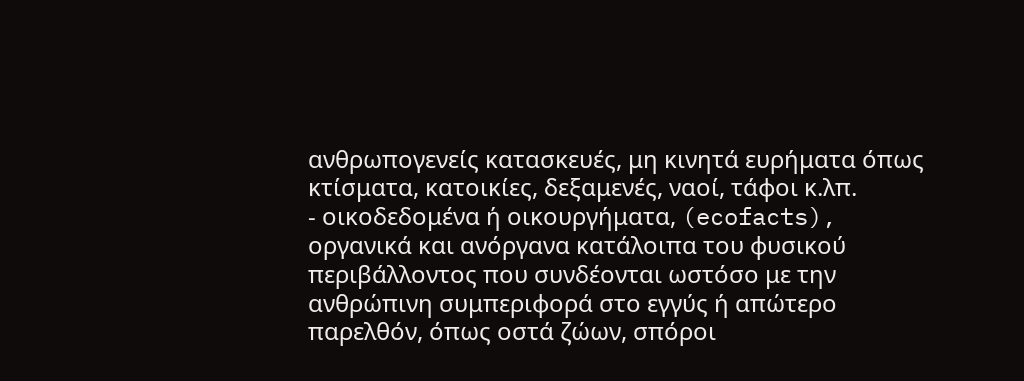ανθρωπογενείς κατασκευές, μη κινητά ευρήματα όπως κτίσματα, κατοικίες, δεξαμενές, ναοί, τάφοι κ.λπ.
- οικοδεδομένα ή οικουργήματα, (ecofacts), οργανικά και ανόργανα κατάλοιπα του φυσικού περιβάλλοντος που συνδέονται ωστόσο με την ανθρώπινη συμπεριφορά στο εγγύς ή απώτερο παρελθόν, όπως οστά ζώων, σπόροι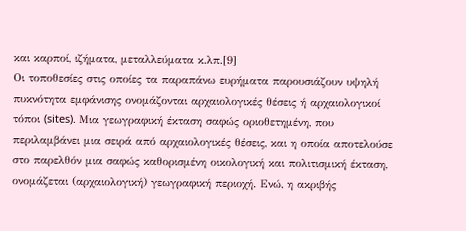και καρποί, ιζήματα, μεταλλεύματα κ.λπ.[9]
Οι τοποθεσίες στις οποίες τα παραπάνω ευρήματα παρουσιάζουν υψηλή πυκνότητα εμφάνισης ονομάζονται αρχαιολογικές θέσεις ή αρχαιολογικοί τόποι (sites). Μια γεωγραφική έκταση σαφώς οριοθετημένη, που περιλαμβάνει μια σειρά από αρχαιολογικές θέσεις, και η οποία αποτελούσε στο παρελθόν μια σαφώς καθορισμένη οικολογική και πολιτισμική έκταση, ονομάζεται (αρχαιολογική) γεωγραφική περιοχή. Ενώ, η ακριβής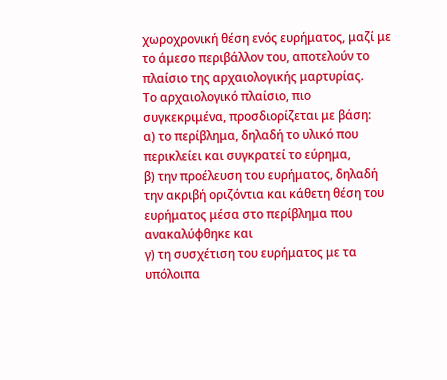χωροχρονική θέση ενός ευρήματος, μαζί με το άμεσο περιβάλλον του, αποτελούν το πλαίσιο της αρχαιολογικής μαρτυρίας.
Το αρχαιολογικό πλαίσιο, πιο συγκεκριμένα, προσδιορίζεται με βάση:
α) το περίβλημα, δηλαδή το υλικό που περικλείει και συγκρατεί το εύρημα,
β) την προέλευση του ευρήματος, δηλαδή την ακριβή οριζόντια και κάθετη θέση του ευρήματος μέσα στο περίβλημα που ανακαλύφθηκε και
γ) τη συσχέτιση του ευρήματος με τα υπόλοιπα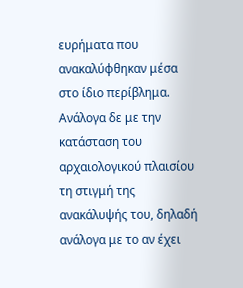ευρήματα που ανακαλύφθηκαν μέσα στο ίδιο περίβλημα.
Ανάλογα δε με την κατάσταση του αρχαιολογικού πλαισίου τη στιγμή της ανακάλυψής του, δηλαδή ανάλογα με το αν έχει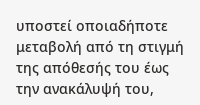υποστεί οποιαδήποτε μεταβολή από τη στιγμή της απόθεσής του έως την ανακάλυψή του,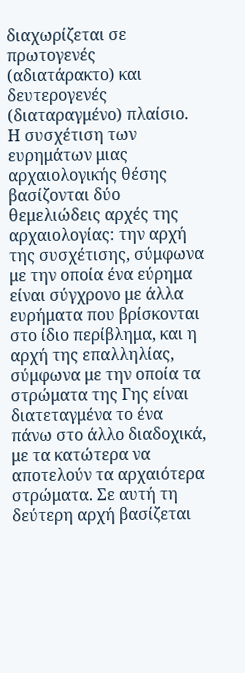διαχωρίζεται σε πρωτογενές (αδιατάρακτο) και δευτερογενές (διαταραγμένο) πλαίσιο.
Η συσχέτιση των ευρημάτων μιας αρχαιολογικής θέσης βασίζονται δύο θεμελιώδεις αρχές της αρχαιολογίας: την αρχή της συσχέτισης, σύμφωνα με την οποία ένα εύρημα είναι σύγχρονο με άλλα ευρήματα που βρίσκονται στο ίδιο περίβλημα, και η αρχή της επαλληλίας, σύμφωνα με την οποία τα στρώματα της Γης είναι διατεταγμένα το ένα πάνω στο άλλο διαδοχικά, με τα κατώτερα να αποτελούν τα αρχαιότερα στρώματα. Σε αυτή τη δεύτερη αρχή βασίζεται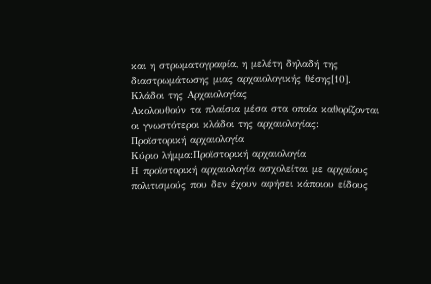και η στρωματογραφία, η μελέτη δηλαδή της διαστρωμάτωσης μιας αρχαιολογικής θέσης[10].
Κλάδοι της Αρχαιολογίας
Ακολουθούν τα πλαίσια μέσα στα οποία καθορίζονται οι γνωστότεροι κλάδοι της αρχαιολογίας:
Προϊστορική αρχαιολογία
Κύριο λήμμα:Προϊστορική αρχαιολογία
Η προϊστορική αρχαιολογία ασχολείται με αρχαίους πολιτισμούς που δεν έχουν αφήσει κάποιου είδους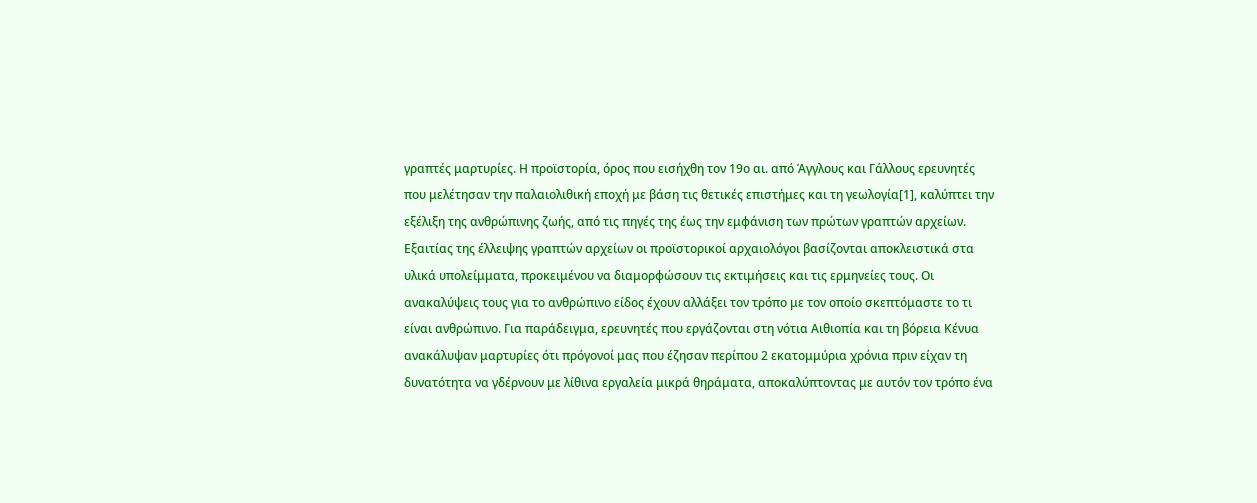γραπτές μαρτυρίες. Η προϊστορία, όρος που εισήχθη τον 19ο αι. από Άγγλους και Γάλλους ερευνητές που μελέτησαν την παλαιολιθική εποχή με βάση τις θετικές επιστήμες και τη γεωλογία[1], καλύπτει την εξέλιξη της ανθρώπινης ζωής, από τις πηγές της έως την εμφάνιση των πρώτων γραπτών αρχείων. Εξαιτίας της έλλειψης γραπτών αρχείων οι προϊστορικοί αρχαιολόγοι βασίζονται αποκλειστικά στα υλικά υπολείμματα, προκειμένου να διαμορφώσουν τις εκτιμήσεις και τις ερμηνείες τους. Οι ανακαλύψεις τους για το ανθρώπινο είδος έχουν αλλάξει τον τρόπο με τον οποίο σκεπτόμαστε το τι είναι ανθρώπινο. Για παράδειγμα, ερευνητές που εργάζονται στη νότια Αιθιοπία και τη βόρεια Κένυα ανακάλυψαν μαρτυρίες ότι πρόγονοί μας που έζησαν περίπου 2 εκατομμύρια χρόνια πριν είχαν τη δυνατότητα να γδέρνουν με λίθινα εργαλεία μικρά θηράματα, αποκαλύπτοντας με αυτόν τον τρόπο ένα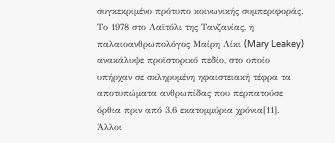συγκεκριμένο πρότυπο κοινωνικής συμπεριφοράς. Το 1978 στο Λαϊτόλι της Τανζανίας, η παλαιοανθρωπολόγος Μαίρη Λίκι (Mary Leakey) ανακάλυψε προϊστορικό πεδίο, στο οποίο υπήρχαν σε σκληρυμένη ηφαιστειακή τέφρα τα αποτυπώματα ανθρωπίδας που περπατούσε όρθια πριν από 3,6 εκατομμύρια χρόνια[11].
Άλλοι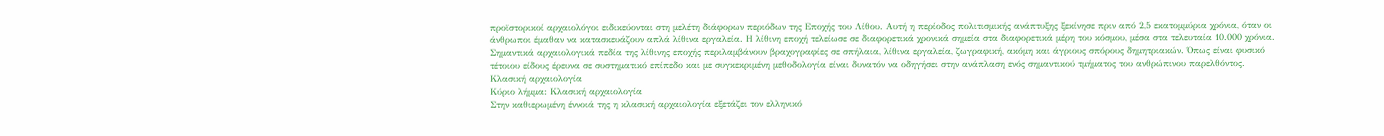προϊστορικοί αρχαιολόγοι ειδικεύονται στη μελέτη διάφορων περιόδων της Εποχής του Λίθου. Αυτή η περίοδος πολιτισμικής ανάπτυξης ξεκίνησε πριν από 2,5 εκατομμύρια χρόνια, όταν οι άνθρωποι έμαθαν να κατασκευάζουν απλά λίθινα εργαλεία. Η λίθινη εποχή τελείωσε σε διαφορετικά χρονικά σημεία στα διαφορετικά μέρη του κόσμου, μέσα στα τελευταία 10.000 χρόνια. Σημαντικά αρχαιολογικά πεδία της λίθινης εποχής περιλαμβάνουν βραχογραφίες σε σπήλαια, λίθινα εργαλεία, ζωγραφική, ακόμη και άγριους σπόρους δημητριακών. Όπως είναι φυσικό τέτοιου είδους έρευνα σε συστηματικό επίπεδο και με συγκεκριμένη μεθοδολογία είναι δυνατόν να οδηγήσει στην ανάπλαση ενός σημαντικού τμήματος του ανθρώπινου παρελθόντος.
Κλασική αρχαιολογία
Κύριο λήμμα: Κλασική αρχαιολογία
Στην καθιερωμένη έννοιά της η κλασική αρχαιολογία εξετάζει τον ελληνικό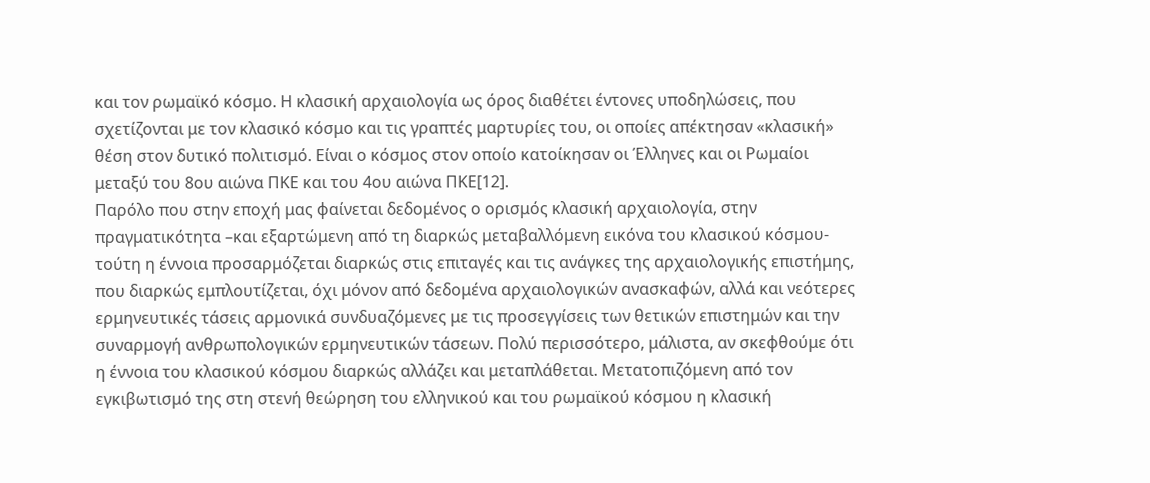και τον ρωμαϊκό κόσμο. Η κλασική αρχαιολογία ως όρος διαθέτει έντονες υποδηλώσεις, που σχετίζονται με τον κλασικό κόσμο και τις γραπτές μαρτυρίες του, οι οποίες απέκτησαν «κλασική» θέση στον δυτικό πολιτισμό. Είναι ο κόσμος στον οποίο κατοίκησαν οι Έλληνες και οι Ρωμαίοι μεταξύ του 8ου αιώνα ΠΚΕ και του 4ου αιώνα ΠΚΕ[12].
Παρόλο που στην εποχή μας φαίνεται δεδομένος ο ορισμός κλασική αρχαιολογία, στην πραγματικότητα –και εξαρτώμενη από τη διαρκώς μεταβαλλόμενη εικόνα του κλασικού κόσμου- τούτη η έννοια προσαρμόζεται διαρκώς στις επιταγές και τις ανάγκες της αρχαιολογικής επιστήμης, που διαρκώς εμπλουτίζεται, όχι μόνον από δεδομένα αρχαιολογικών ανασκαφών, αλλά και νεότερες ερμηνευτικές τάσεις αρμονικά συνδυαζόμενες με τις προσεγγίσεις των θετικών επιστημών και την συναρμογή ανθρωπολογικών ερμηνευτικών τάσεων. Πολύ περισσότερο, μάλιστα, αν σκεφθούμε ότι η έννοια του κλασικού κόσμου διαρκώς αλλάζει και μεταπλάθεται. Μετατοπιζόμενη από τον εγκιβωτισμό της στη στενή θεώρηση του ελληνικού και του ρωμαϊκού κόσμου η κλασική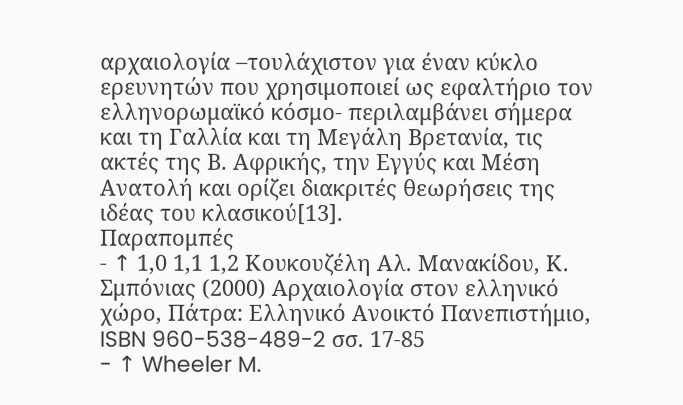αρχαιολογία –τουλάχιστον για έναν κύκλο ερευνητών που χρησιμοποιεί ως εφαλτήριο τον ελληνορωμαϊκό κόσμο- περιλαμβάνει σήμερα και τη Γαλλία και τη Μεγάλη Βρετανία, τις ακτές της Β. Αφρικής, την Εγγύς και Μέση Ανατολή και ορίζει διακριτές θεωρήσεις της ιδέας του κλασικού[13].
Παραπομπές
- ↑ 1,0 1,1 1,2 Κουκουζέλη Αλ. Μανακίδου, Κ. Σμπόνιας (2000) Αρχαιολογία στον ελληνικό χώρο, Πάτρα: Ελληνικό Ανοικτό Πανεπιστήμιο, ISBN 960-538-489-2 σσ. 17-85
- ↑ Wheeler M.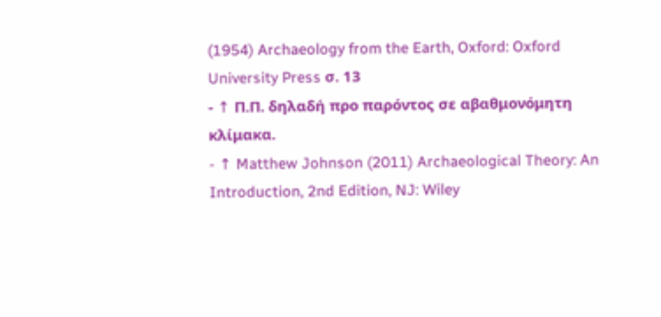(1954) Archaeology from the Earth, Oxford: Oxford University Press σ. 13
- ↑ Π.Π. δηλαδή προ παρόντος σε αβαθμονόμητη κλίμακα.
- ↑ Matthew Johnson (2011) Archaeological Theory: An Introduction, 2nd Edition, NJ: Wiley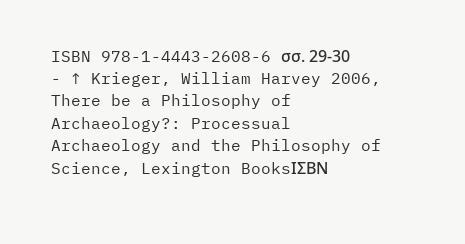ISBN 978-1-4443-2608-6 σσ. 29-30
- ↑ Krieger, William Harvey 2006, There be a Philosophy of Archaeology?: Processual Archaeology and the Philosophy of Science, Lexington BooksΙΣΒΝ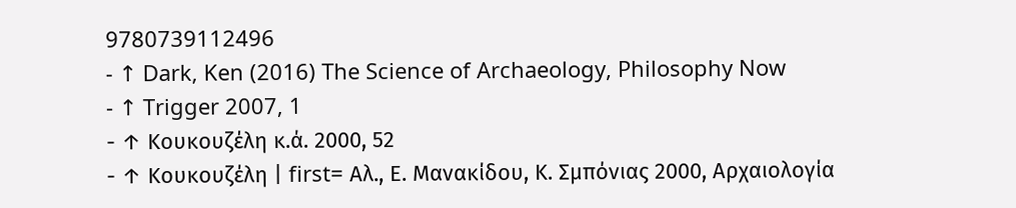9780739112496
- ↑ Dark, Ken (2016) The Science of Archaeology, Philosophy Now
- ↑ Trigger 2007, 1
- ↑ Κουκουζέλη κ.ά. 2000, 52
- ↑ Κουκουζέλη | first= Αλ., Ε. Μανακίδου, Κ. Σμπόνιας 2000, Αρχαιολογία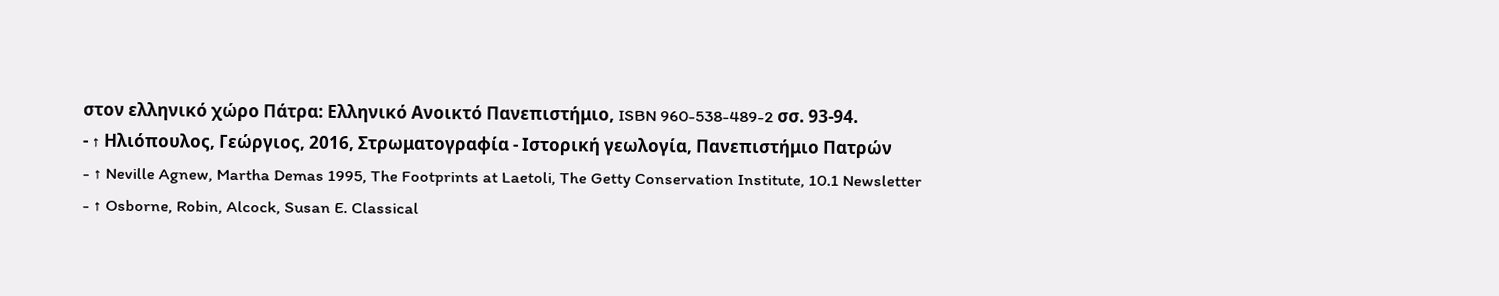στον ελληνικό χώρο Πάτρα: Ελληνικό Ανοικτό Πανεπιστήμιο, ISBN 960-538-489-2 σσ. 93-94.
- ↑ Ηλιόπουλος, Γεώργιος, 2016, Στρωματογραφία - Ιστορική γεωλογία, Πανεπιστήμιο Πατρών
- ↑ Neville Agnew, Martha Demas 1995, The Footprints at Laetoli, The Getty Conservation Institute, 10.1 Newsletter
- ↑ Osborne, Robin, Alcock, Susan E. Classical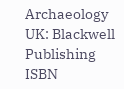Archaeology UK: Blackwell Publishing ISBN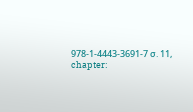978-1-4443-3691-7 σ. 11, chapter: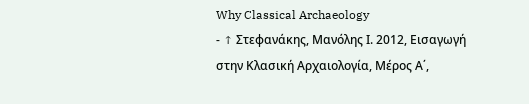Why Classical Archaeology
- ↑ Στεφανάκης, Μανόλης Ι. 2012, Εισαγωγή στην Κλασική Αρχαιολογία, Μέρος Α΄,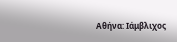Αθήνα: Ιάμβλιχος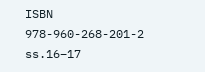ISBN 978-960-268-201-2 ss.16–17